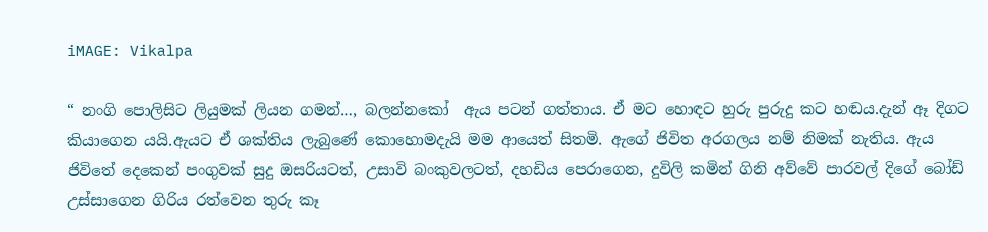iMAGE: Vikalpa

“ නංගි පොලිසිට ලියුමක් ලියන ගමන්…, බලන්නකෝ  ඇය පටන් ගත්තාය. ඒ මට හොඳට හුරු පුරුදු කට හඬය.දැන් ඈ දිගට කියාගෙන යයි.ඇයට ඒ ශක්තිය ලැබුණේ කොහොමදැයි මම ආයෙත් සිතමි. ඇගේ ජිවිත අරගලය නම් නිමක් නැතිය. ඇය ජිවිතේ දෙකෙන් පංගුවක් සුදු ඔසරියටත්, උසාවි බංකුවලටත්, දහඩිය පෙරාගෙන, දුවිලි කමින් ගිනි අව්වේ පාරවල් දිගේ බෝඩ් උස්සාගෙන ගිරිය රත්වෙන තුරු කෑ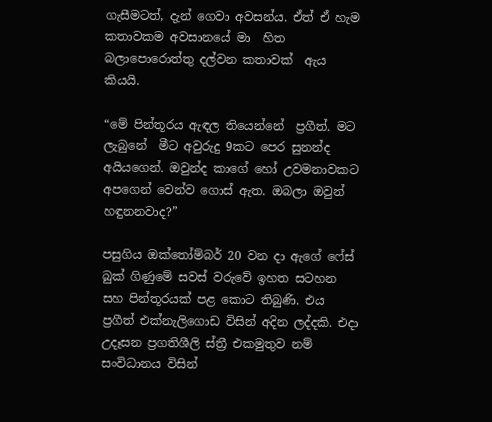ගැසීමටත්, දැන් ගෙවා අවසන්ය. ඒත් ඒ හැම කතාවකම අවසානයේ මා  හිත බලාපොරොත්තු දල්වන කතාවක්  ඇය කියයි.

“මේ පින්තූරය ඇඳල තියෙන්නේ  ප්‍රගීත්. මට ලැබුනේ  මීට අවුරුදු 9කට පෙර සුනන්ද අයියගෙන්. ඔවුන්ද කාගේ හෝ උවමනාවකට අපගෙන් වෙන්ව ගොස් ඇත. ඔබලා ඔවුන් හඳුනනවාද?”

පසුගිය ඔක්තෝම්බර් 20 වන දා ඇගේ ෆේස් බුක් ගිණුමේ සවස් වරුවේ ඉහත සටහන සහ පින්තූරයක් පළ කොට තිබුණි. එය ප්‍රගීත් එක්නැලිගොඩ විසින් අදින ලද්දකි. එදා උදෑසන ප්‍රගතිශීලි ස්ත්‍රී එකමුතුව නම් සංවිධානය විසින්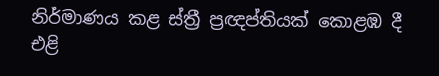නිර්මාණය කළ ස්ත්‍රී ප්‍රඥප්තියක් කොළඹ දී එළි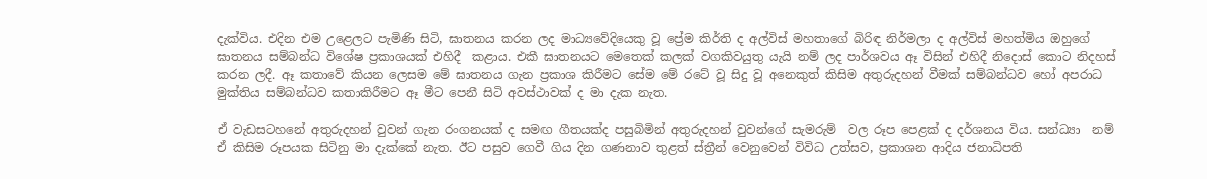දැක්විය. එදින එම උළෙලට පැමිණි සිටි, ඝාතනය කරන ලද මාධ්‍යවේදියෙකු වූ ප්‍රේම කිර්ති ද අල්විස් මහතාගේ බිරිඳ නිර්මලා ද අල්විස් මහත්මිය ඔහුගේ ඝාතනය සම්බන්ධ විශේෂ ප්‍රකාශයක් එහිදී  කළාය. එකී ඝාතනයට මෙතෙක් කලක් වගකිවයුතු යැයි නම් ලද පාර්ශවය ඈ විසින් එහිදී නිදොස් කොට නිදහස් කරන ලදී. ඈ කතාවේ කියන ලෙසම මේ ඝාතනය ගැන ප්‍රකාශ කිරීමට සේම මේ රටේ වූ සිදු වූ අනෙකුත් කිසිම අතුරුදහන් වීමක් සම්බන්ධව හෝ අපරාධ මුක්තිය සම්බන්ධව කතාකිරීමට ඈ මීට පෙනී සිටි අවස්ථාවක් ද මා දැක නැත.

ඒ වැඩසටහනේ අතුරුදහන් වුවන් ගැන රංගනයක් ද සමඟ ගීතයක්ද පසුබිමින් අතුරුදහන් වුවන්ගේ සැමරුම්  වල රූප පෙළක් ද දර්ශනය විය. සන්ධ්‍යා  නම් ඒ කිසිම රූපයක සිටිනු මා දැක්කේ නැත. ඊට පසුව ගෙවී ගිය දින ගණනාව තුළත් ස්ත්‍රීන් වෙනුවෙන් විවිධ උත්සව, ප්‍රකාශන ආදිය ජනාධිපති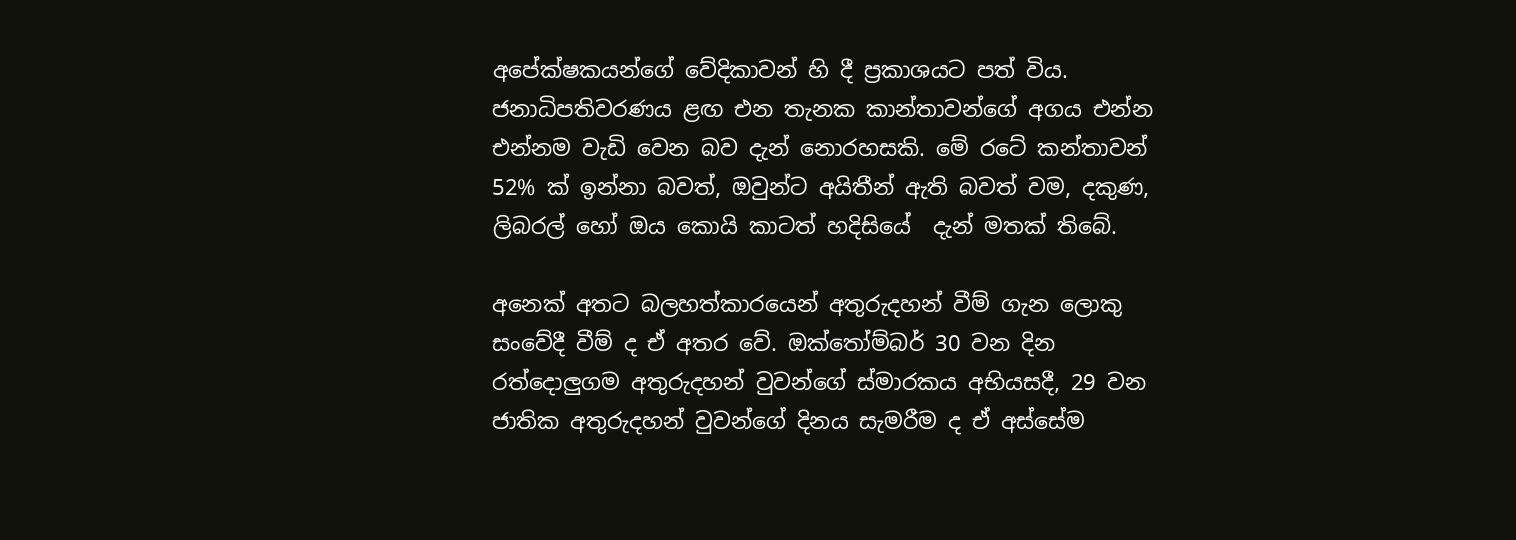අපේක්ෂකයන්ගේ වේදිකාවන් හි දී ප්‍රකාශයට පත් විය. ජනාධිපතිවරණය ළඟ එන තැනක කාන්තාවන්ගේ අගය එන්න එන්නම වැඩි වෙන බව දැන් නොරහසකි. මේ රටේ කන්තාවන් 52% ක් ඉන්නා බවත්, ඔවුන්ට අයිතීන් ඇති බවත් වම, දකුණ, ලිබරල් හෝ ඔය කොයි කාටත් හදිසියේ  දැන් මතක් තිබේ.

අනෙක් අතට බලහත්කාරයෙන් අතුරුදහන් වීම් ගැන ලොකු සංවේදී වීම් ද ඒ අතර වේ. ඔක්තෝම්බර් 30 වන දින රත්දොලුගම අතුරුදහන් වුවන්ගේ ස්මාරකය අභියසදී, 29 වන ජාතික අතුරුදහන් වුවන්ගේ දිනය සැමරීම ද ඒ අස්සේම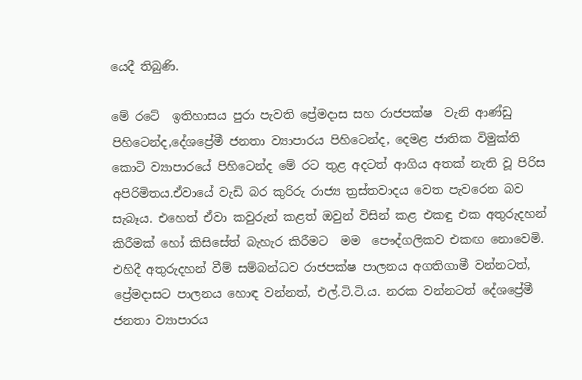යෙදී තිබුණි.

මේ රටේ  ඉතිහාසය පුරා පැවති ප්‍රේමදාස සහ රාජපක්ෂ  වැනි ආණ්ඩු  පිහිටෙන්ද,දේශප්‍රේමී ජනතා ව්‍යාපාරය පිහිටෙන්ද, දෙමළ ජාතික විමුක්ති කොටි ව්‍යාපාරයේ පිහිටෙන්ද මේ රට තුළ අදටත් ආගිය අතක් නැති වූ පිරිස අපිරිමිතය.ඒවායේ වැඩි බර කුරිරු රාජ්‍ය ත්‍රස්තවාදය වෙත පැවරෙන බව සැබෑය. එහෙත් ඒවා කවුරුන් කළත් ඔවුන් විසින් කළ එකඳු එක අතුරුදහන් කිරීමක් හෝ කිසිසේත් බැහැර කිරීමට  මම  පෞද්ගලිකව එකඟ නොවෙමි. එහිදී අතුරුදහන් වීම් සම්බන්ධව රාජපක්ෂ පාලනය අගතිගාමී වන්නටත්, ප්‍රේමදාසට පාලනය හොඳ වන්නත්, එල්.ටි.ටි.ය. නරක වන්නටත් දේශප්‍රේමී ජනතා ව්‍යාපාරය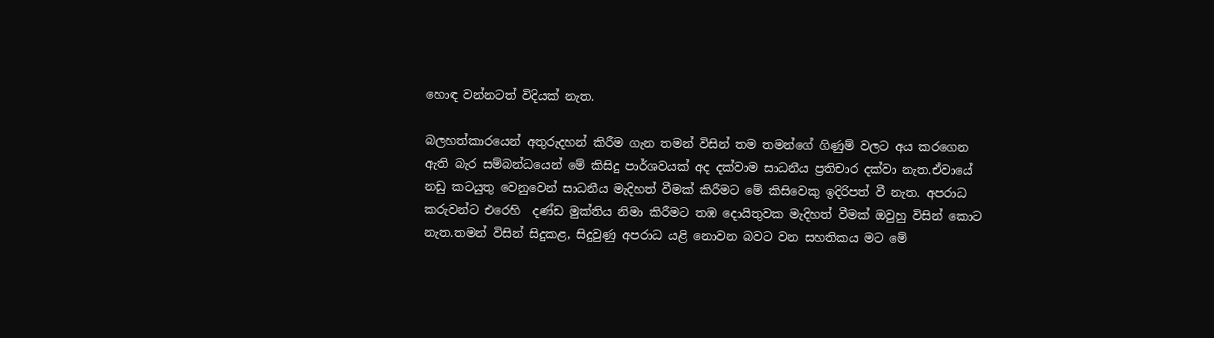හොඳ වන්නටත් විදියක් නැත.

බලහත්කාරයෙන් අතුරුදහන් කිරීම ගැන තමන් විසින් තම තමන්ගේ ගිණුම් වලට අය කරගෙන ඇති බැර සම්බන්ධයෙන් මේ කිසිදු පාර්ශවයක් අද දක්වාම සාධනීය ප්‍රතිචාර දක්වා නැත.ඒවායේ නඩු කටයුතු වෙනුවෙන් සාධනීය මැදිහත් වීමක් කිරීමට මේ කිසිවෙකු ඉදිරිපත් වී නැත. අපරාධ කරුවන්ට එරෙහි  දණ්ඩ මුක්තිය නිමා කිරීමට තඹ දොයිතුවක මැදිහත් වීමක් ඔවුහු විසින් කොට නැත.තමන් විසින් සිදුකළ, සිදුවුණු අපරාධ යළි නොවන බවට වන සහතිකය මට මේ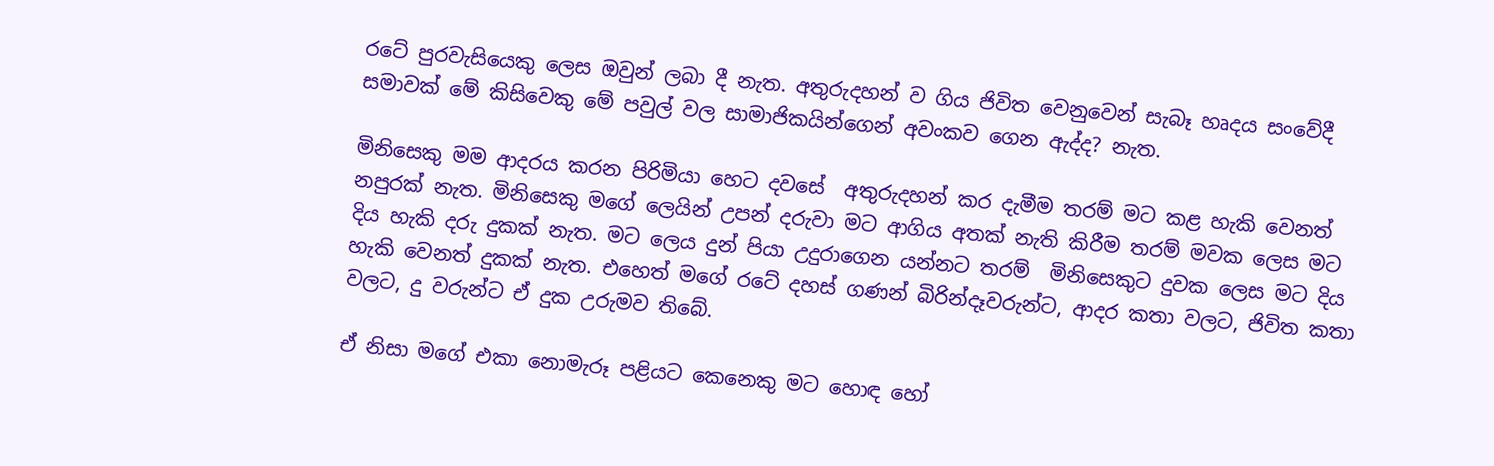රටේ පුරවැසියෙකු ලෙස ඔවුන් ලබා දී නැත. අතුරුදහන් ව ගිය ජිවිත වෙනුවෙන් සැබෑ හෘදය සංවේදී සමාවක් මේ කිසිවෙකු මේ පවුල් වල සාමාජිකයින්ගෙන් අවංකව ගෙන ඇද්ද? නැත.

මිනිසෙකු මම ආදරය කරන පිරිමියා හෙට දවසේ  අතුරුදහන් කර දැමීම තරම් මට කළ හැකි වෙනත් නපුරක් නැත. මිනිසෙකු මගේ ලෙයින් උපන් දරුවා මට ආගිය අතක් නැති කිරීම තරම් මවක ලෙස මට දිය හැකි දරු දුකක් නැත. මට ලෙය දුන් පියා උදුරාගෙන යන්නට තරම්  මිනිසෙකුට දුවක ලෙස මට දිය හැකි වෙනත් දුකක් නැත. එහෙත් මගේ රටේ දහස් ගණන් බිරින්දෑවරුන්ට, ආදර කතා වලට, ජිවිත කතා වලට, දු වරුන්ට ඒ දුක උරුමව තිබේ.

ඒ නිසා මගේ එකා නොමැරූ පළියට කෙනෙකු මට හොඳ හෝ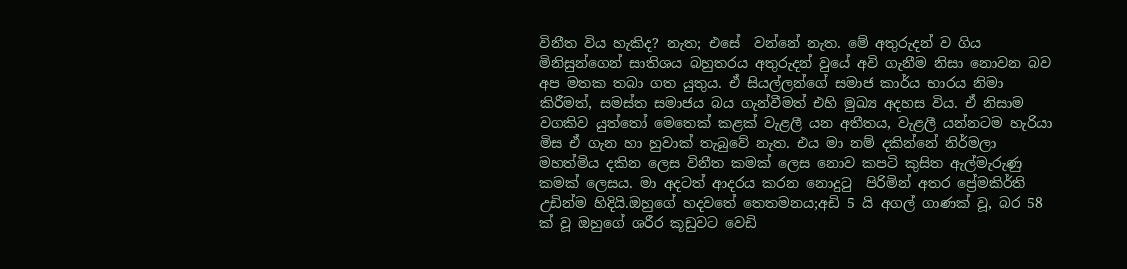විනීත විය හැකිද? නැත; එසේ  වන්නේ නැත. මේ අතුරුදන් ව ගිය මිනිසුන්ගෙන් සාතිශය බහුතරය අතුරුදන් වුයේ අවි ගැනීම නිසා නොවන බව අප මතක තබා ගත යුතුය. ඒ සියල්ලන්ගේ සමාජ කාර්ය භාරය නිමා කිරීමත්, සමස්ත සමාජය බය ගැන්වීමත් එහි මුඛ්‍ය අදහස විය. ඒ නිසාම වගකිව යුත්තෝ මෙතෙක් කළක් වැළලී යන අතීතය, වැළලී යන්නටම හැරියා මිස ඒ ගැන හා හුවාක් තැබුවේ නැත. එය මා නම් දකින්නේ නිර්මලා මහත්මිය දකින ලෙස විනීත කමක් ලෙස නොව කපටි කුසිත ඇල්මැරුණු කමක් ලෙසය. මා අදටත් ආදරය කරන නොදුටු  පිරිමින් අතර ප්‍රේමකිර්ති උඩින්ම හිදියි.ඔහුගේ හදවතේ තෙතමනය;අඩි 5 යි අගල් ගාණක් වූ, බර 58 ක් වූ ඔහුගේ ශරීර කූඩුවට වෙඩි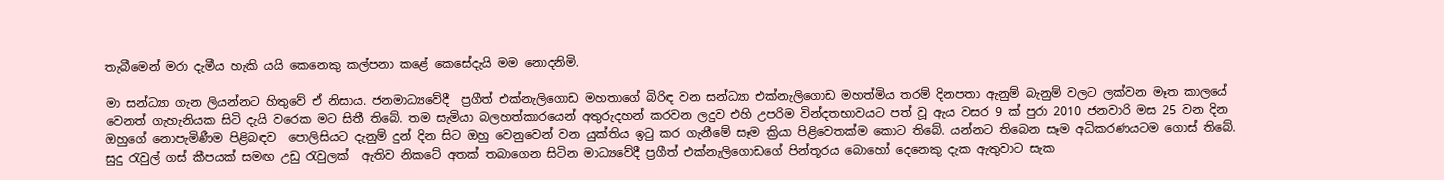තැබීමෙන් මරා දැමීය හැකි යයි කෙනෙකු කල්පනා කළේ කෙසේදැයි මම නොදනිමි.

මා සන්ධ්‍යා ගැන ලියන්නට හිතුවේ ඒ නිසාය. ජනමාධ්‍යවේදී  ප්‍රගීත් එක්නැලිගොඩ මහතාගේ බිරිඳ වන සන්ධ්‍යා එක්නැලිගොඩ මහත්මිය තරම් දිනපතා ඇනුම් බැනුම් වලට ලක්වන මෑත කාලයේ වෙනත් ගැහැනියක සිටි දැයි වරෙක මට සිතී තිබේ. තම සැමියා බලහත්කාරයෙන් අතුරුදහන් කරවන ලදුව එහි උපරිම වින්දතභාවයට පත් වූ ඇය වසර 9 ක් පුරා 2010 ජනවාරි මස 25 වන දින ඔහුගේ නොපැමිණීම පිළිබඳව  පොලිසියට දැනුම් දුන් දින සිට ඔහු වෙනුවෙන් වන යුක්තිය ඉටු කර ගැනීමේ සෑම ක්‍රියා පිළිවෙතක්ම කොට තිබේ. යන්නට තිබෙන සෑම අධිකරණයටම ගොස් තිබේ. සුදු රැවුල් ගස් කීපයක් සමඟ උඩු රැවුලක්  ඇතිව නිකටේ අතක් තබාගෙන සිටින මාධ්‍යවේදී ප්‍රගීත් එක්නැලිගොඩගේ පින්තූරය බොහෝ දෙනෙකු දැක ඇතුවාට සැක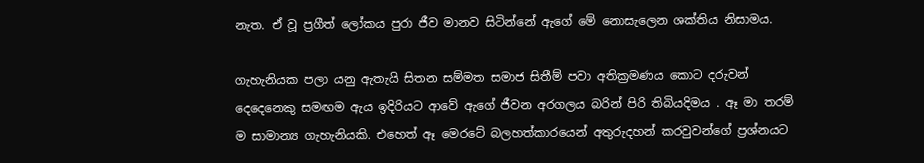නැත. ඒ වූ ප්‍රගීත් ලෝකය පුරා ජීව මානව සිටින්නේ ඇගේ මේ නොසැලෙන ශක්තිය නිසාමය.

ගැහැනියක පලා යනු ඇතැයි සිතන සම්මත සමාජ සිතීම් පවා අතික්‍රමණය කොට දරුවන් දෙදෙනෙකු සමඟම ඇය ඉදිරියට ආවේ ඇගේ ජීවන අරගලය බරින් පිරි තිබියදිමය . ඈ මා තරම් ම සාමාන්‍ය ගැහැනියකි. එහෙත් ඈ මෙරටේ බලහත්කාරයෙන් අතුරුදහන් කරවුවන්ගේ ප්‍රශ්නයට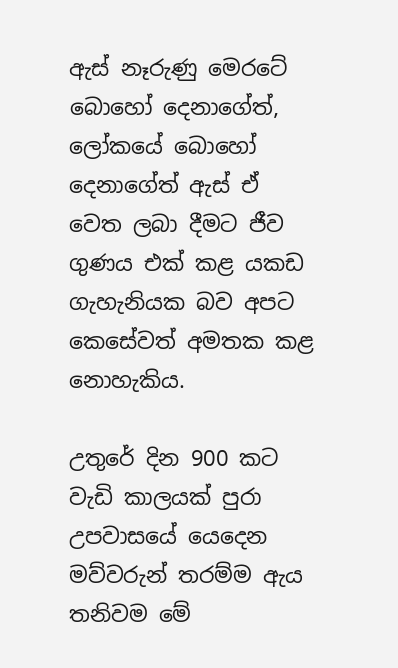ඇස් නෑරුණු මෙරටේ බොහෝ දෙනාගේත්, ලෝකයේ බොහෝ දෙනාගේත් ඇස් ඒ වෙත ලබා දීමට ජීව ගුණය එක් කළ යකඩ ගැහැනියක බව අපට කෙසේවත් අමතක කළ නොහැකිය.

උතුරේ දින 900 කට වැඩි කාලයක් පුරා උපවාසයේ යෙදෙන මව්වරුන් තරම්ම ඇය තනිවම මේ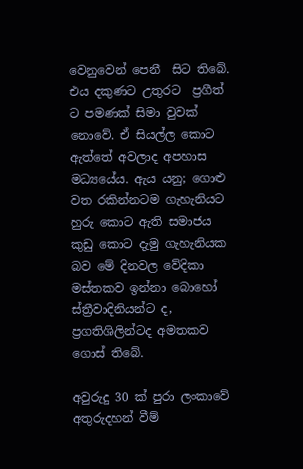වෙනුවෙන් පෙනී  සිට තිබේ. එය දකුණට උතුරට  ප්‍රගීත් ට පමණක් සිමා වුවක් නොවේ. ඒ සියල්ල කොට ඇත්තේ අවලාද අපහාස මධ්‍යයේය. ඇය යනු; ගොළු වත රකින්නටම ගැහැනියට හුරු කොට ඇති සමාජය කුඩු කොට දැමු ගැහැනියක බව මේ දිනවල වේදිකා මස්තකව ඉන්නා බොහෝ ස්ත්‍රීවාදිනියන්ට ද, ප්‍රගතිශිලින්ටද අමතකව ගොස් තිබේ.

අවුරුදු 30 ක් පුරා ලංකාවේ අතුරුදහන් වීම්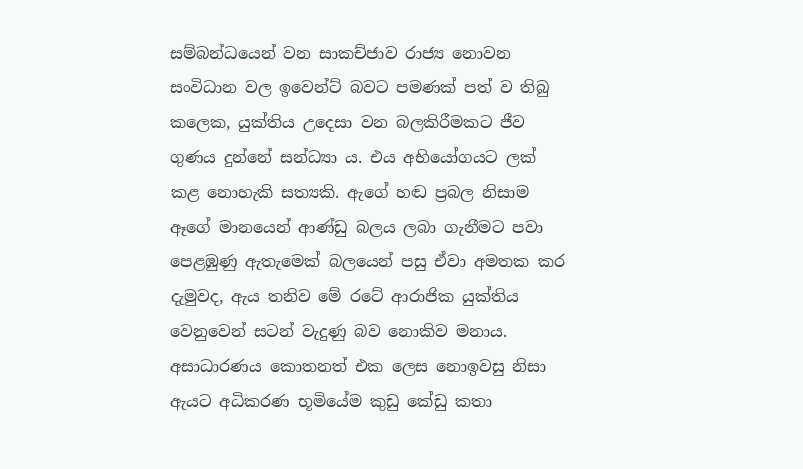සම්බන්ධයෙන් වන සාකච්ජාව රාජ්‍ය නොවන සංවිධාන වල ඉවෙන්ට් බවට පමණක් පත් ව තිබු කලෙක, යුක්තිය උදෙසා වන බලකිරීමකට ජීව ගුණය දුන්නේ සන්ධ්‍යා ය. එය අභියෝගයට ලක් කළ නොහැකි සත්‍යකි. ඇගේ හඬ ප්‍රබල නිසාම ඈගේ මානයෙන් ආණ්ඩු බලය ලබා ගැනීමට පවා පෙළඹුණු ඇතැමෙක් බලයෙන් පසු ඒවා අමතක කර දැමුවද, ඇය තනිව මේ රටේ ආරාජික යුක්තිය වෙනුවෙන් සටන් වැදුණු බව නොකිව මනාය. අසාධාරණය කොතනත් එක ලෙස නොඉවසු නිසා ඇයට අධිකරණ භූමියේම කුඩු කේඩු කතා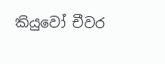කියුවෝ චීවර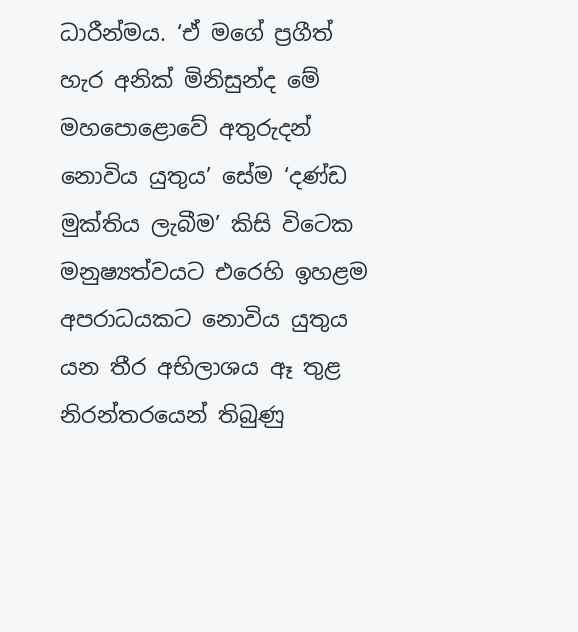ධාරීන්මය. ‘ඒ මගේ ප්‍රගීත් හැර අනික් මිනිසුන්ද මේ මහපොළොවේ අතුරුදන් නොවිය යුතුය’ සේම ‘දණ්ඩ මුක්තිය ලැබීම’ කිසි විටෙක මනුෂ්‍යත්වයට එරෙහි ඉහළම අපරාධයකට නොවිය යුතුය යන තීර අභිලාශය ඈ තුළ නිරන්තරයෙන් තිබුණු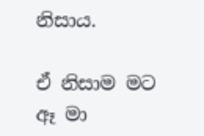නිසාය.

ඒ නිසාම මට  ඈ මා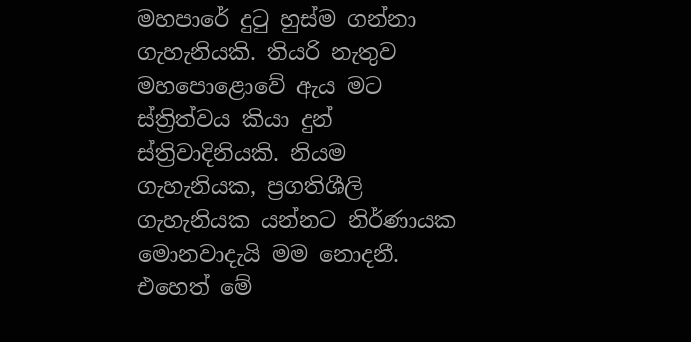මහපාරේ දුටු හුස්ම ගන්නා ගැහැනියකි. තියරි නැතුව මහපොළොවේ ඇය මට ස්ත්‍රිත්වය කියා දුන්  ස්ත්‍රිවාදිනියකි. නියම ගැහැනියක, ප්‍රගතිශීලි ගැහැනියක යන්නට නිර්ණායක මොනවාදැයි මම නොදනී. එහෙත් මේ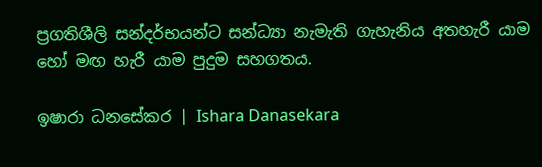ප්‍රගතිශීලි සන්දර්භයන්ට සන්ධ්‍යා නැමැති ගැහැනිය අතහැරී යාම හෝ මඟ හැරී යාම පුදුම සහගතය.

ඉෂාරා ධනසේකර | Ishara Danasekara